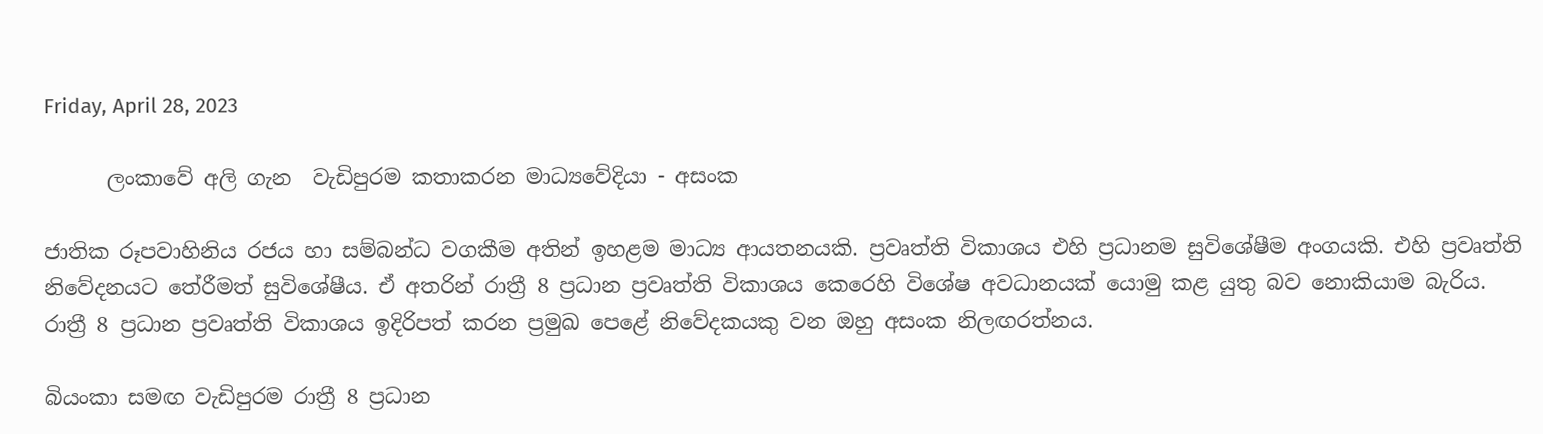Friday, April 28, 2023

      ලංකාවේ අලි ගැන  වැඩිපුරම කතාකරන මාධ්‍යවේදියා - අසංක

ජාතික රූපවාහිනිය රජය හා සම්බන්ධ වගකීම අතින් ඉහළම මාධ්‍ය ආයතනයකි. ප්‍රවෘත්ති විකාශය එහි ප්‍රධානම සුවිශේෂීම අංගයකි. එහි ප්‍රවෘත්ති නිවේදනයට තේරීමත් සුවිශේෂීය. ඒ අතරින් රාත්‍රී 8 ප්‍රධාන ප්‍රවෘත්ති විකාශය කෙරෙහි විශේෂ අවධානයක් යොමු කළ යුතු බව නොකියාම බැරිය. රාත්‍රී 8 ප්‍රධාන ප්‍රවෘත්ති විකාශය ඉදිරිපත් කරන ප්‍රමුඛ පෙළේ නිවේදකයකු වන ඔහු අසංක නිලඟරත්නය.

බියංකා සමඟ වැඩිපුරම රාත්‍රී 8 ප්‍රධාන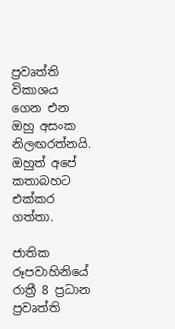ප්‍රවෘත්ති විකාශය ගෙන එන ඔහු අසංක නිලඟරත්නයි. ඔහුත් අපේ කතාබහට එක්කර ගත්තා.

ජාතික රූපවාහිනියේ රාත්‍රී 8 ප්‍රධාන ප්‍රවෘත්ති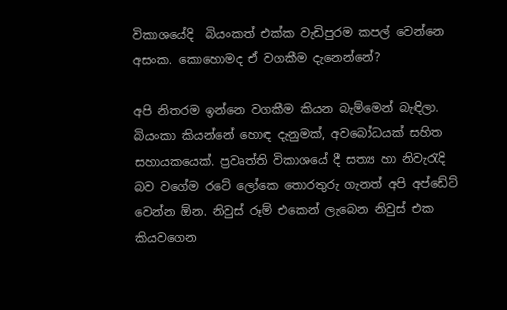විකාශයේදි  බියංකත් එක්ක වැඩිපුරම කපල් වෙන්නෙ අසංක. කොහොමද ඒ වගකීම දැනෙන්නේ?

අපි නිතරම ඉන්නෙ වගකීම කියන බැම්මෙන් බැඳිලා. බියංකා කියන්නේ හොඳ දැනුමක්, අවබෝධයක් සහිත සහායකයෙක්. ප්‍රවෘත්ති විකාශයේ දී සත්‍ය හා නිවැරැදි බව වගේම රටේ ලෝකෙ තොරතුරු ගැනත් අපි අප්ඩේට් වෙන්න ඕන. නිවුස් රූම් එකෙන් ලැබෙන නිවුස් එක කියවගෙන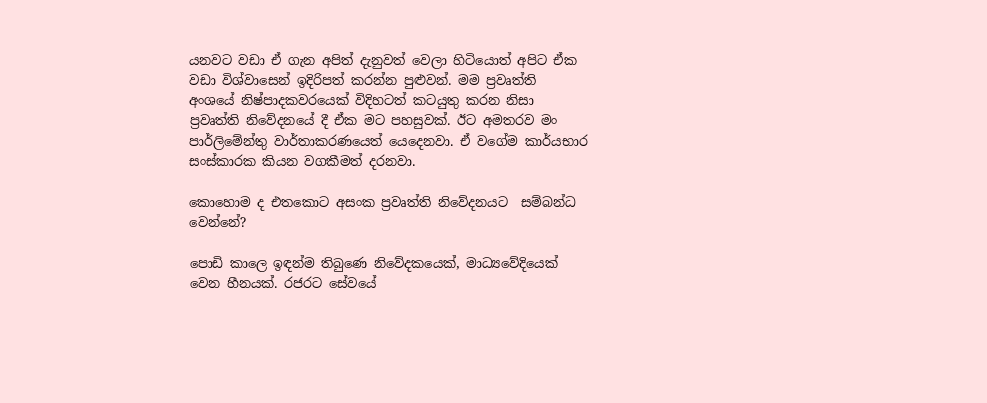යනවට වඩා ඒ ගැන අපිත් දැනුවත් වෙලා හිටියොත් අපිට ඒක වඩා විශ්වාසෙන් ඉදිරිපත් කරන්න පුළුවන්. මම ප්‍රවෘත්ති අංශයේ නිෂ්පාදකවරයෙක් විදිහටත් කටයුතු කරන නිසා ප්‍රවෘත්ති නිවේදනයේ දී ඒක මට පහසුවක්. ඊට අමතරව මං පාර්ලිමේන්තු වාර්තාකරණයෙත් යෙදෙනවා. ඒ වගේම කාර්යභාර සංස්කාරක කියන වගකීමත් දරනවා.

කොහොම ද එතකොට අසංක ප්‍රවෘත්ති නිවේදනයට  සම්බන්ධ වෙන්නේ?

පොඩි කාලෙ ඉඳන්ම තිබුණෙ නිවේදකයෙක්, මාධ්‍යවේදියෙක් වෙන හීනයක්. රජරට සේවයේ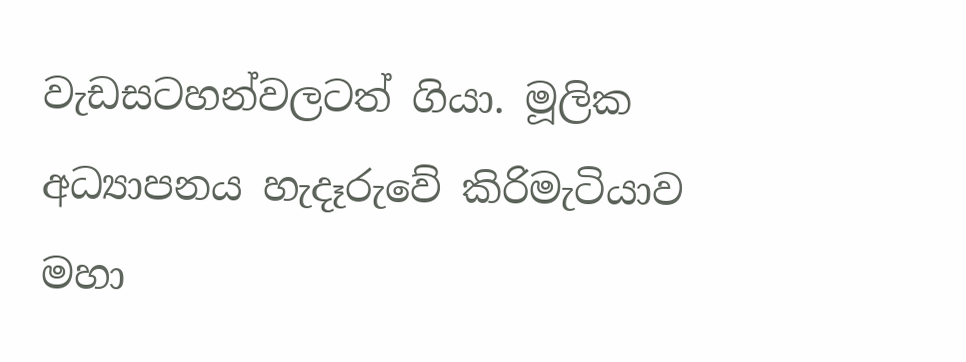වැඩසටහන්වලටත් ගියා. මූලික අධ්‍යාපනය හැදෑරුවේ කිරිමැටියාව මහා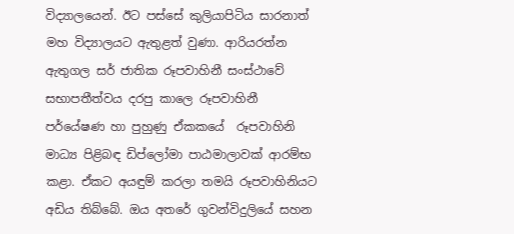විද්‍යාලයෙන්. ඊට පස්සේ කුලියාපිටිය සාරනාත් මහ විද්‍යාලයට ඇතුළත් වුණා. ආරියරත්න ඇතුගල සර් ජාතික රූපවාහිනී සංස්ථාවේ සභාපතීත්වය දරපු කාලෙ රූපවාහිනී පර්යේෂණ හා පුහුණු ඒකකයේ  රූපවාහිනි මාධ්‍ය පිළිබඳ ඩිප්ලෝමා පාඨමාලාවක් ආරම්භ කළා. ඒකට අයඳුම් කරලා තමයි රූපවාහිනියට අඩිය තිබ්බේ. ඔය අතරේ ගුවන්විදුලියේ සහන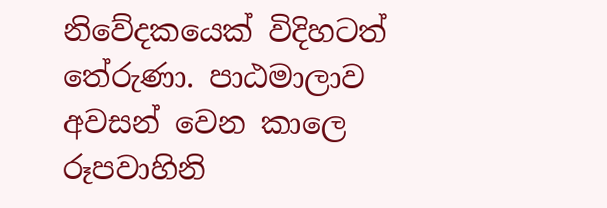නිවේදකයෙක් විදිහටත් තේරුණා. පාඨමාලාව අවසන් වෙන කාලෙ රූපවාහිනි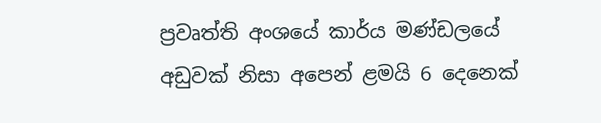ප්‍රවෘත්ති අංශයේ කාර්ය මණ්ඩලයේ අඩුවක් නිසා අපෙන් ළමයි 6 දෙනෙක්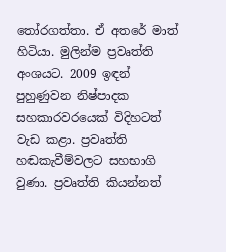තෝරගත්තා. ඒ අතරේ මාත් හිටියා. මුලින්ම ප්‍රවෘත්ති අංශයට. 2009 ඉඳන් පුහුණුවන නිෂ්පාදක සහකාරවරයෙක් විදිහටත් වැඩ කළා. ප්‍රවෘත්ති හඬකැවීම්වලට සහභාගි වුණා. ප්‍රවෘත්ති කියන්නත්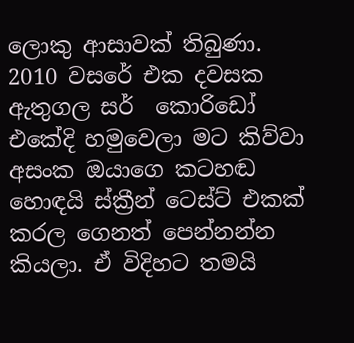ලොකු ආසාවක් තිබුණා. 2010 වසරේ එක දවසක ඇතුගල සර්  කොරිඩෝ එකේදි හමුවෙලා මට කිව්වා අසංක ඔයාගෙ කටහඬ හොඳයි ස්ක්‍රීන් ටෙස්ට් එකක් කරල ගෙනත් පෙන්නන්න කියලා. ඒ විදිහට තමයි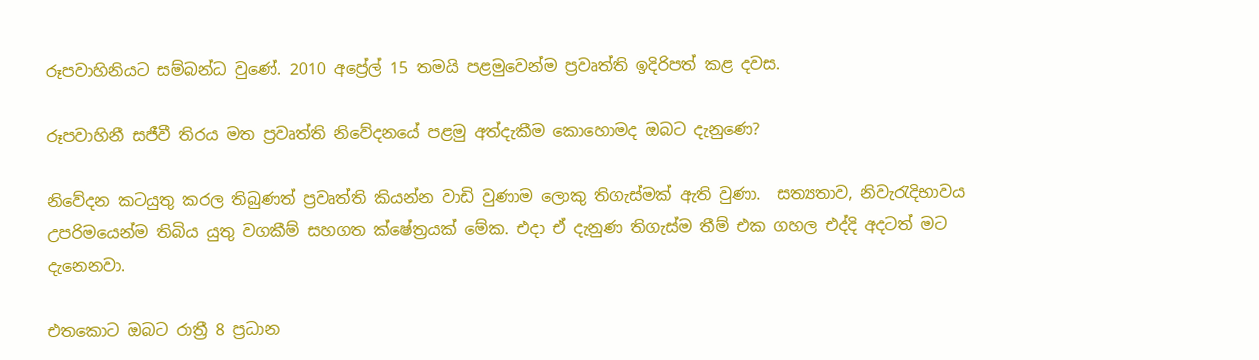රූපවාහිනියට සම්බන්ධ වුණේ. 2010 අප්‍රේල් 15 තමයි පළමුවෙන්ම ප්‍රවෘත්ති ඉදිරිපත් කළ දවස.

රූපවාහිනී සජීවී තිරය මත ප්‍රවෘත්ති නිවේදනයේ පළමු අත්දැකීම කොහොමද ඔබට දැනුණෙ?

නිවේදන කටයුතු කරල තිබුණත් ප්‍රවෘත්ති කියන්න වාඩි වුණාම ලොකු තිගැස්මක් ඇති වුණා.  සත්‍යතාව, නිවැරැදිභාවය උපරිමයෙන්ම තිබිය යුතු වගකීම් සහගත ක්ෂේත්‍රයක් මේක. එදා ඒ දැනුණ තිගැස්ම තීම් එක ගහල එද්දි අදටත් මට දැනෙනවා.

එතකොට ඔබට රාත්‍රී 8 ප්‍රධාන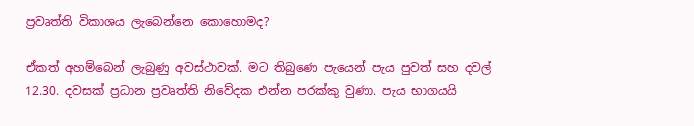ප්‍රවෘත්ති විකාශය ලැබෙන්නෙ කොහොමද?

ඒකත් අහම්බෙන් ලැබුණු අවස්ථාවක්. මට තිබුණෙ පැයෙන් පැය පුවත් සහ දවල් 12.30. දවසක් ප්‍රධාන ප්‍රවෘත්ති නිවේදක එන්න පරක්කු වුණා. පැය භාගයයි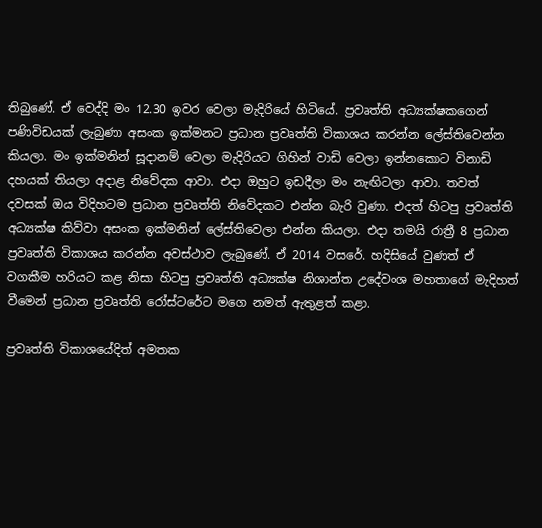තිබුණේ. ඒ වෙද්දි මං 12.30 ඉවර වෙලා මැදිරියේ හිටියේ. ප්‍රවෘත්ති අධ්‍යක්ෂකගෙන් පණිවිඩයක් ලැබුණා අසංක ඉක්මනට ප්‍රධාන ප්‍රවෘත්ති විකාශය කරන්න ලේස්තිවෙන්න කියලා. මං ඉක්මනින් සූදානම් වෙලා මැදිරියට ගිහින් වාඩි වෙලා ඉන්නකොට විනාඩි දහයක් තියලා අදාළ නිවේදක ආවා. එදා ඔහුට ඉඩදීලා මං නැඟිටලා ආවා. තවත් දවසක් ඔය විදිහටම ප්‍රධාන ප්‍රවෘත්ති නිවේදකට එන්න බැරි වුණා. එදත් හිටපු ප්‍රවෘත්ති අධ්‍යක්ෂ කිව්වා අසංක ඉක්මනින් ලේස්තිවෙලා එන්න කියලා. එදා තමයි රාත්‍රී 8 ප්‍රධාන ප්‍රවෘත්ති විකාශය කරන්න අවස්ථාව ලැබුණේ. ඒ 2014 වසරේ. හදිසියේ වුණත් ඒ වගකීම හරියට කළ නිසා හිටපු ප්‍රවෘත්ති අධ්‍යක්ෂ නිශාන්ත උදේවංශ මහතාගේ මැදිහත් වීමෙන් ප්‍රධාන ප්‍රවෘත්ති රෝස්ටරේට මගෙ නමත් ඇතුළත් කළා.

ප්‍රවෘත්ති විකාශයේදිත් අමතක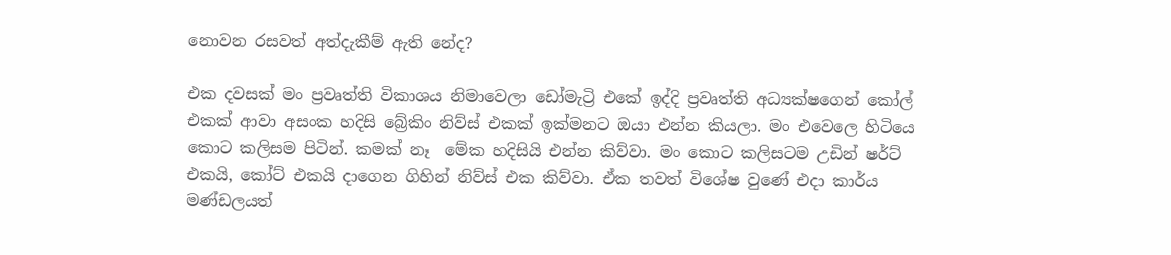නොවන රසවත් අත්දැකීම් ඇති නේද?

එක දවසක් මං ප්‍රවෘත්ති විකාශය නිමාවෙලා ඩෝමැට්‍රි එකේ ඉද්දි ප්‍රවෘත්ති අධ්‍යක්ෂගෙන් කෝල් එකක් ආවා අසංක හදිසි බ්‍රේකිං නිව්ස් එකක් ඉක්මනට ඔයා එන්න කියලා. මං එවෙලෙ හිටියෙ කොට කලිසම පිටින්. කමක් නෑ  මේක හදිසියි එන්න කිව්වා. මං කොට කලිසටම උඩින් ෂර්ට් එකයි, කෝට් එකයි දාගෙන ගිහින් නිව්ස් එක කිව්වා. ඒක තවත් විශේෂ වුණේ එදා කාර්ය මණ්ඩලයත්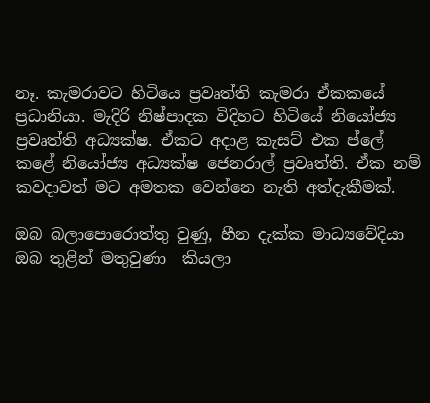නෑ. කැමරාවට හිටියෙ ප්‍රවෘත්ති කැමරා ඒකකයේ ප්‍රධානියා. මැදිරි නිෂ්පාදක විදිහට හිටියේ නියෝජ්‍ය ප්‍රවෘත්ති අධ්‍යක්ෂ. ඒකට අදාළ කැසට් එක ප්ලේ කළේ නියෝජ්‍ය අධ්‍යක්ෂ ජෙනරාල් ප්‍රවෘත්ති. ඒක නම් කවදාවත් මට අමතක වෙන්නෙ නැති අත්දැකීමක්.

ඔබ බලාපොරොත්තු වුණු, හීන දැක්ක මාධ්‍යවේදියා ඔබ තුළින් මතුවුණා  කියලා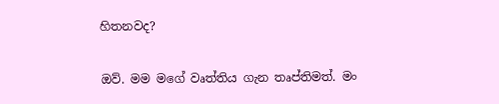හිතනවද?

ඔව්. මම මගේ වෘත්තිය ගැන තෘප්තිමත්. මං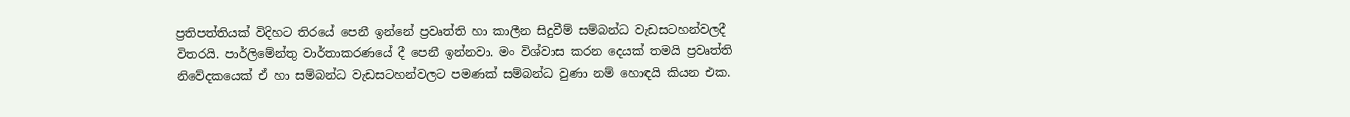ප්‍රතිපත්තියක් විදිහට තිරයේ පෙනී ඉන්නේ ප්‍රවෘත්ති හා කාලීන සිදුවීම් සම්බන්ධ වැඩසටහන්වලදී විතරයි. පාර්ලිමේන්තු වාර්තාකරණයේ දී පෙනී ඉන්නවා. මං විශ්වාස කරන දෙයක් තමයි ප්‍රවෘත්ති නිවේදකයෙක් ඒ හා සම්බන්ධ වැඩසටහන්වලට පමණක් සම්බන්ධ වුණා නම් හොඳයි කියන එක.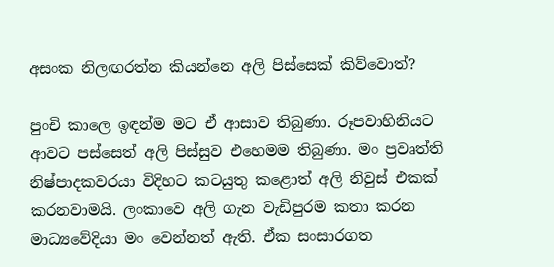අසංක නිලඟරත්න කියන්නෙ අලි පිස්සෙක් කිව්වොත්?

පුංචි කාලෙ ඉඳන්ම මට ඒ ආසාව තිබුණා. රූපවාහිනියට ආවට පස්සෙත් අලි පිස්සුව එහෙමම තිබුණා. මං ප්‍රවෘත්ති නිෂ්පාදකවරයා විදිහට කටයුතු කළොත් අලි නිවුස් එකක් කරනවාමයි. ලංකාවෙ අලි ගැන වැඩිපුරම කතා කරන මාධ්‍යවේදියා මං වෙන්නත් ඇති. ඒක සංසාරගත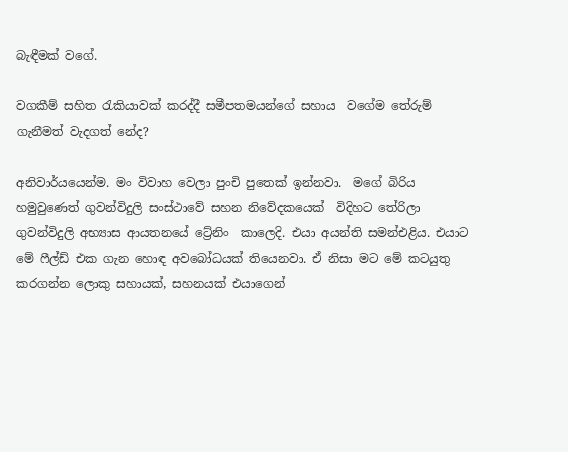බැඳීමක් වගේ.

වගකීම් සහිත රැකියාවක් කරද්දී සමීපතමයන්ගේ සහාය  වගේම තේරුම් ගැනීමත් වැදගත් නේද?

අනිවාර්යයෙන්ම. මං විවාහ වෙලා පුංචි පුතෙක් ඉන්නවා.  මගේ බිරිය හමුවුණෙත් ගුවන්විදුලි සංස්ථාවේ සහන නිවේදකයෙක්  විදිහට තේරිලා ගුවන්විදුලි අභ්‍යාස ආයතනයේ ට්‍රේනිං  කාලෙදි. එයා අයන්ති සමන්එළිය. එයාට මේ ෆීල්ඩ් එක ගැන හොඳ අවබෝධයක් තියෙනවා. ඒ නිසා මට මේ කටයුතු කරගන්න ලොකු සහායක්, සහනයක් එයාගෙන්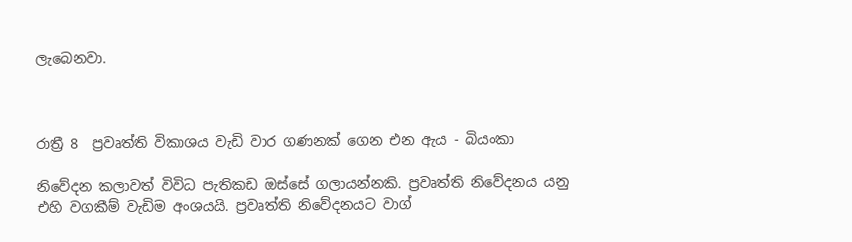ලැබෙනවා.



රාත්‍රී 8  ප්‍රවෘත්ති විකාශය වැඩි වාර ගණනක් ගෙන එන ඇය - බියංකා

නිවේදන කලාවත් විවිධ පැතිකඩ ඔස්සේ ගලායන්නකි. ප්‍රවෘත්ති නිවේදනය යනු එහි වගකීම් වැඩිම අංශයයි. ප්‍රවෘත්ති නිවේදනයට වාග්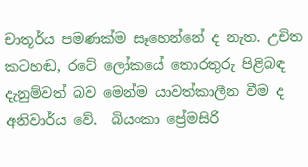චාතූර්ය පමණක්ම සෑහෙන්නේ ද නැත. උචිත කටහඬ, රටේ ලෝකයේ තොරතුරු පිළිබඳ දැනුම්වත් බව මෙන්ම යාවත්කාලීන වීම ද අනිවාර්ය වේ.  බියංකා ප්‍රේමසිරි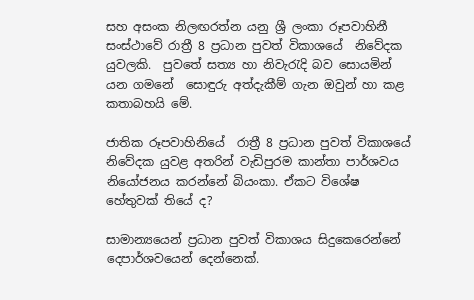සහ අසංක නිලඟරත්න යනු ශ්‍රී ලංකා රූපවාහිනී සංස්ථාවේ රාත්‍රී 8 ප්‍රධාන පුවත් විකාශයේ  නිවේදක යුවලකි.  පුවතේ සත්‍ය හා නිවැරැදි බව සොයමින් යන ගමනේ  සොඳුරු අත්දැකීම් ගැන ඔවුන් හා කළ කතාබහයි මේ.

ජාතික රූපවාහිනියේ  රාත්‍රී 8 ප්‍රධාන පුවත් විකාශයේ නිවේදක යුවළ අතරින් වැඩිපුරම කාන්තා පාර්ශවය නියෝජනය කරන්නේ බියංකා. ඒකට විශේෂ හේතුවක් තියේ ද?

සාමාන්‍යයෙන් ප්‍රධාන පුවත් විකාශය සිදුකෙරෙන්නේ දෙපාර්ශවයෙන් දෙන්නෙක්.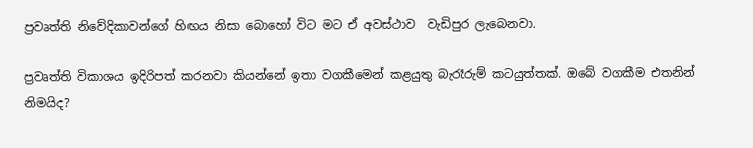ප්‍රවෘත්ති නිවේදිකාවන්ගේ හිඟය නිසා බොහෝ විට මට ඒ අවස්ථාව  වැඩිපුර ලැබෙනවා.

ප්‍රවෘත්ති විකාශය ඉදිරිපත් කරනවා කියන්නේ ඉතා වගකීමෙන් කළයුතු බැරෑරුම් කටයුත්තක්. ඔබේ වගකීම එතනින් නිමයිද?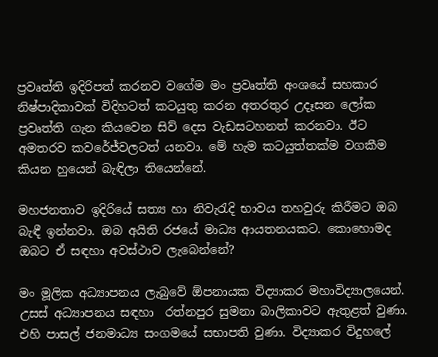ප්‍රවෘත්ති ඉදිරිපත් කරනව වගේම මං ප්‍රවෘත්ති අංශයේ සහකාර  නිෂ්පාදිකාවක් විදිහටත් කටයුතු කරන අතරතුර උදෑසන ලෝක ප්‍රවෘත්ති ගැන කියවෙන සිව් දෙස වැඩසටහනත් කරනවා. ඊට අමතරව කවරේජ්වලටත් යනවා. මේ හැම කටයුත්තක්ම වගකීම කියන හුයෙන් බැඳිලා තියෙන්නේ.

මහජනතාව ඉදිරියේ සත්‍ය හා නිවැරැදි භාවය තහවුරු කිරීමට ඔබ බැඳී ඉන්නවා. ඔබ අයිති රජයේ මාධ්‍ය ආයතනයකට. කොහොමද ඔබට ඒ සඳහා අවස්ථාව ලැබෙන්නේ?

මං මූලික අධ්‍යාපනය ලැබුවේ ඕපනායක විද්‍යාකර මහාවිද්‍යාලයෙන්. උසස් අධ්‍යාපනය සඳහා  රත්නපුර සුමනා බාලිකාවට ඇතුළත් වුණා. එහි පාසල් ජනමාධ්‍ය සංගමයේ සභාපති වුණා. විද්‍යාකර විදුහලේ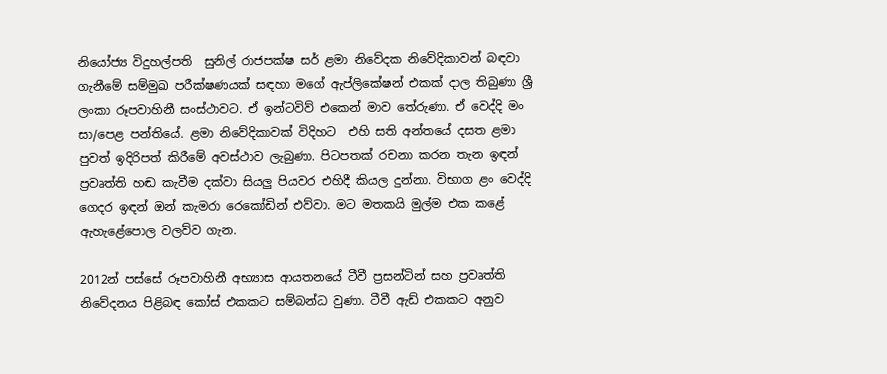නියෝජ්‍ය විදුහල්පති  සුනිල් රාජපක්ෂ සර් ළමා නිවේදක නිවේදිකාවන් බඳවා ගැනීමේ සම්මුඛ පරීක්ෂණයක් සඳහා මගේ ඇප්ලිකේෂන් එකක් දාල තිබුණා ශ්‍රී ලංකා රූපවාහිනී සංස්ථාවට. ඒ ඉන්ටවිව් එකෙන් මාව තේරුණා. ඒ වෙද්දි මං සා/පෙළ පන්තියේ. ළමා නිවේදිකාවක් විදිහට  එහි සති අන්තයේ දසත ළමා පුවත් ඉදිරිපත් කිරීමේ අවස්ථාව ලැබුණා. පිටපතක් රචනා කරන තැන ඉඳන් ප්‍රවෘත්ති හඬ කැවීම දක්වා සියලු පියවර එහිදී කියල දුන්නා. විභාග ළං වෙද්දි ගෙදර ඉඳන් ඔන් කැමරා රෙකෝඩින් එව්වා. මට මතකයි මුල්ම එක කළේ ඇහැළේපොල වලව්ව ගැන.

2012න් පස්සේ රූපවාහිනී අභ්‍යාස ආයතනයේ ටීවී ප්‍රසන්ටින් සහ ප්‍රවෘත්ති නිවේදනය පිළිබඳ කෝස් එකකට සම්බන්ධ වුණා. ටීවී ඇඩ් එකකට අනුව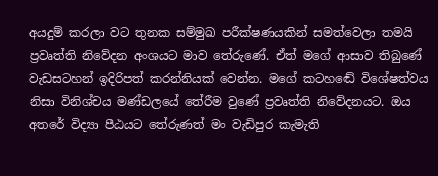අයදුම් කරලා වට තුනක සම්මුඛ පරීක්ෂණයකින් සමත්වෙලා තමයි ප්‍රවෘත්ති නිවේදන අංශයට මාව තේරුණේ. ඒත් මගේ ආසාව තිබුණේ වැඩසටහන් ඉදිරිපත් කරන්නියක් වෙන්න. මගේ කටහ‍ඬේ විශේෂත්වය නිසා විනිශ්චය මණ්ඩලයේ තේරීම වුණේ ප්‍රවෘත්ති නිවේදනයට. ඔය අතරේ විද්‍යා පීඨයට තේරුණත් මං වැඩිපුර කැමැති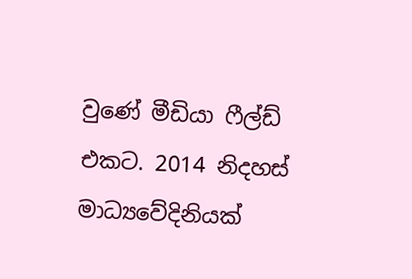වුණේ මීඩියා ෆීල්ඩ් එකට. 2014 නිදහස් මාධ්‍යවේදිනියක්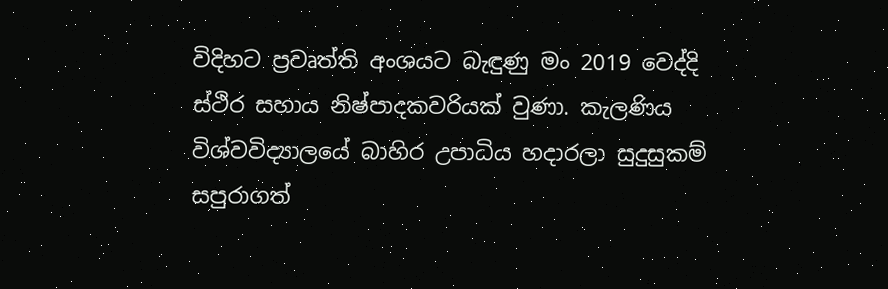විදිහට ප්‍රවෘත්ති අංශයට බැඳුණු මං 2019 වෙද්දි ස්ථිර සහාය නිෂ්පාදකවරියක් වුණා. කැලණිය විශ්වවිද්‍යාලයේ බාහිර උපාධිය හදාරලා සුදුසුකම් සපුරාගත්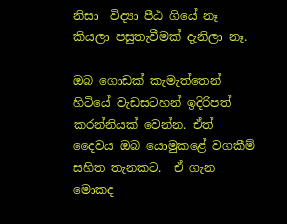නිසා  විද්‍යා පීඨ ගියේ නෑ කියලා පසුතැවීමක් දැනිලා නෑ.

ඔබ ගොඩක් කැමැත්තෙන් හිටියේ වැඩසටහන් ඉදිරිපත් කරන්නියක් වෙන්න. ඒත් දෛවය ඔබ යොමුකළේ වගකීම් සහිත තැනකට.  ඒ ගැන මොකද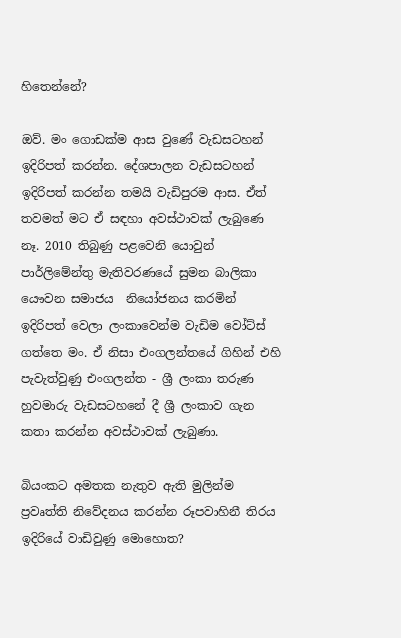හිතෙන්නේ?

ඔව්. මං ගොඩක්ම ආස වුණේ වැඩසටහන් ඉදිරිපත් කරන්න. දේශපාලන වැඩසටහන් ඉදිරිපත් කරන්න තමයි වැඩිපුරම ආස. ඒත් තවමත් මට ඒ සඳහා අවස්ථාවක් ලැබුණෙ නෑ. 2010 තිබුණු පළවෙනි යොවුන්  පාර්ලිමේන්තු මැතිවරණයේ සුමන බාලිකා යෞවන සමාජය  නියෝජනය කරමින් ඉදිරිපත් වෙලා ලංකාවෙන්ම වැඩිම වෝට්ස් ගත්තෙ මං. ඒ නිසා එංගලන්තයේ ගිහින් එහි පැවැත්වුණු එංගලන්ත - ශ්‍රී ලංකා තරුණ හුවමාරු වැඩසටහනේ දී ශ්‍රී ලංකාව ගැන කතා කරන්න අවස්ථාවක් ලැබුණා.

බියංකට අමතක නැතුව ඇති මුලින්ම ප්‍රවෘත්ති නිවේදනය කරන්න රූපවාහිනී තිරය ඉදිරියේ වාඩිවුණු මොහොත?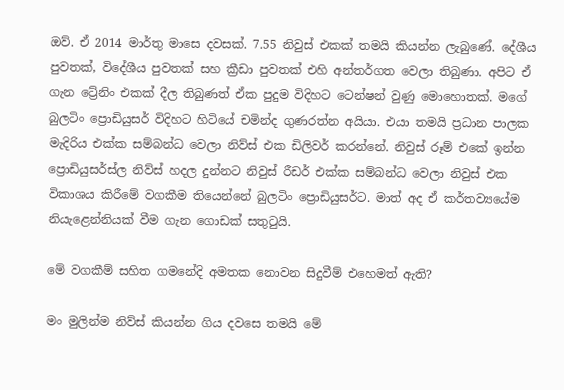ඔව්. ඒ 2014 මාර්තු මාසෙ දවසක්. 7.55 නිවුස් එකක් තමයි කියන්න ලැබුණේ. දේශීය පුවතක්, විදේශීය පුවතක් සහ ක්‍රීඩා පුවතක් එහි අන්තර්ගත වෙලා තිබුණා. අපිට ඒ ගැන ට්‍රේනිං එකක් දීල තිබුණත් ඒක පුදුම විදිහට ටෙන්ෂන් වුණු මොහොතක්. මගේ බුලටිං ප්‍රොඩියුසර් විදිහට හිටියේ චමින්ද ගුණරත්න අයියා. එයා තමයි ප්‍රධාන පාලක මැදිරිය එක්ක සම්බන්ධ වෙලා නිව්ස් එක ඩිලිවර් කරන්නේ. නිවුස් රූම් එකේ ඉන්න ප්‍රොඩියුසර්ස්ල නිව්ස් හදල දුන්නට නිවුස් රීඩර් එක්ක සම්බන්ධ වෙලා නිවුස් එක විකාශය කිරීමේ වගකීම තියෙන්නේ බුලටිං ප්‍රොඩියුසර්ට. මාත් අද ඒ කර්තව්‍යයේම නියැළෙන්නියක් වීම ගැන ගොඩක් සතුටුයි.

මේ වගකීම් සහිත ගමනේදි අමතක නොවන සිදුවීම් එහෙමත් ඇති?

මං මුලින්ම නිව්ස් කියන්න ගිය දවසෙ තමයි මේ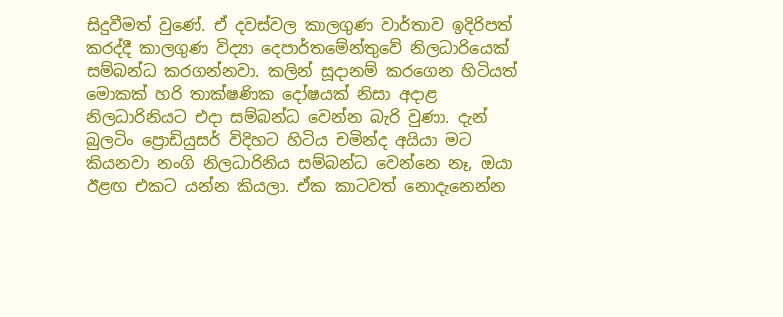සිදුවීමත් වුණේ. ඒ දවස්වල කාලගුණ වාර්තාව ඉදිරිපත් කරද්දී කාලගුණ විද්‍යා දෙපාර්තමේන්තුවේ නිලධාරියෙක් සම්බන්ධ කරගන්නවා. කලින් සූදානම් කරගෙන හිටියත් මොකක් හරි තාක්ෂණික දෝෂයක් නිසා අදාළ නිලධාරිනියට එදා සම්බන්ධ වෙන්න බැරි වුණා. දැන් බුලටිං ප්‍රොඩියුසර් විදිහට හිටිය චමින්ද අයියා මට කියනවා නංගි නිලධාරිනිය සම්බන්ධ වෙන්නෙ නෑ, ඔයා ඊළඟ එකට යන්න කියලා. ඒක කාටවත් නොදැනෙන්න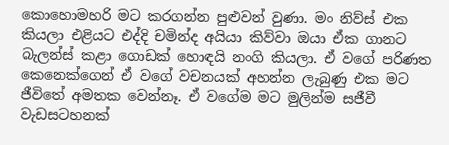කොහොමහරි මට කරගන්න පුළුවන් වුණා. මං නිව්ස් එක කියලා එළියට එද්දි චමින්ද අයියා කිව්වා ඔයා ඒක ගානට බැලන්ස් කළා ගොඩක් හොඳයි නංගි කියලා. ඒ වගේ පරිණත කෙනෙක්ගෙන් ඒ වගේ වචනයක් අහන්න ලැබුණු එක මට ජීවිතේ අමතක වෙන්නෑ. ඒ වගේම මට මුලින්ම සජීවී වැඩසටහනක්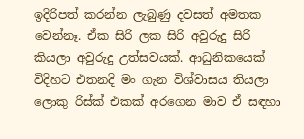ඉදිරිපත් කරන්න ලැබුණු දවසත් අමතක වෙන්නෑ. ඒක සිරි ලක සිරි අවුරුදු සිරි කියලා අවුරුදු උත්සවයක්. ආධුනිකයෙක් විදිහට එතනදි මං ගැන විශ්වාසය තියලා ලොකු රිස්ක් එකක් අරගෙන මාව ඒ සඳහා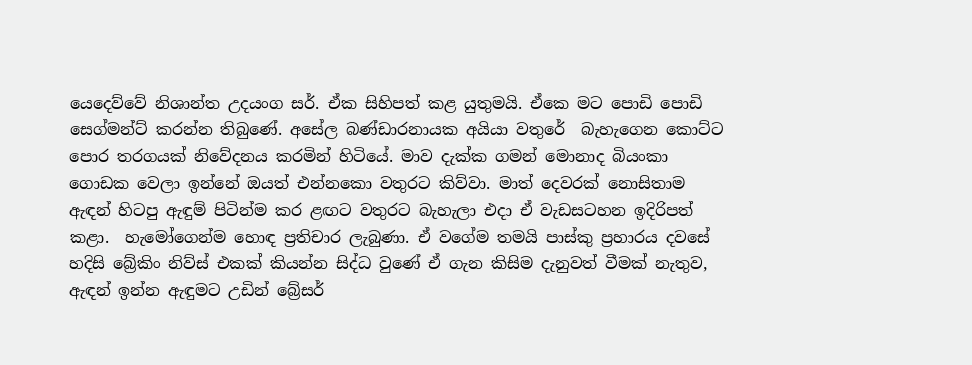යෙදෙව්වේ නිශාන්ත උදයංග සර්. ඒක සිහිපත් කළ යුතුමයි. ඒකෙ මට පොඩි පොඩි සෙග්මන්ට් කරන්න තිබුණේ. අසේල බණ්ඩාරනායක අයියා වතුරේ  බැහැගෙන කොට්ට පොර තරගයක් නිවේදනය කරමින් හිටියේ. මාව දැක්ක ගමන් මොනාද බියංකා ගොඩක වෙලා ඉන්නේ ඔයත් එන්නකො වතුරට කිව්වා. මාත් දෙවරක් නොසිතාම ඇඳන් හිටපු ඇඳුම් පිටින්ම කර ළඟට වතුරට බැහැලා එදා ඒ වැඩසටහන ඉදිරිපත් කළා.  හැමෝගෙන්ම හොඳ ප්‍රතිචාර ලැබුණා. ඒ වගේම තමයි පාස්කු ප්‍රහාරය දවසේ හදිසි බ්‍රේකිං නිව්ස් එකක් කියන්න සිද්ධ වුණේ ඒ ගැන කිසිම දැනුවත් වීමක් නැතුව, ඇඳන් ඉන්න ඇඳුමට උඩින් බ්‍රේසර්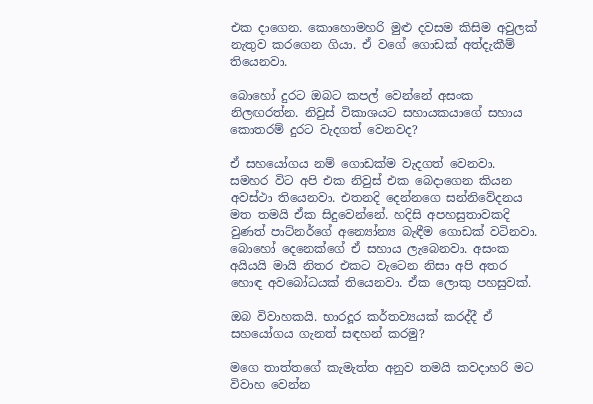එක දාගෙන. කොහොමහරි මුළු දවසම කිසිම අවුලක් නැතුව කරගෙන ගියා. ඒ වගේ ගොඩක් අත්දැකීම් තියෙනවා.

බොහෝ දුරට ඔබට කපල් වෙන්නේ අසංක නිලඟරත්න. නිවුස් විකාශයට සහායකයාගේ සහාය කොතරම් දුරට වැදගත් වෙනවද?

ඒ සහයෝගය නම් ගොඩක්ම වැදගත් වෙනවා. සමහර විට අපි එක නිවුස් එක බෙදාගෙන කියන අවස්ථා තියෙනවා. එතනදි දෙන්නගෙ සන්නිවේදනය මත තමයි ඒක සිදුවෙන්නේ. හදිසි අපහසුතාවකදි වුණත් පාට්නර්ගේ අන්‍යෝන්‍ය බැඳීම ගොඩක් වටිනවා. බොහෝ දෙනෙක්ගේ ඒ සහාය ලැබෙනවා. අසංක අයියයි මායි නිතර එකට වැටෙන නිසා අපි අතර හොඳ අවබෝධයක් තියෙනවා. ඒක ලොකු පහසුවක්.

ඔබ විවාහකයි. භාරදූර කර්තව්‍යයක් කරද්දී ඒ සහයෝගය ගැනත් සඳහන් කරමු?

මගෙ තාත්තගේ කැමැත්ත අනුව තමයි කවදාහරි මට විවාහ වෙන්න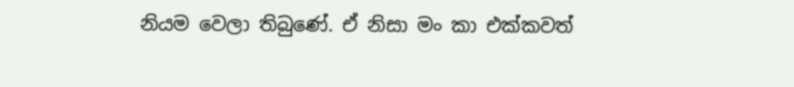නියම වෙලා තිබුණේ. ඒ නිසා මං කා එක්කවත්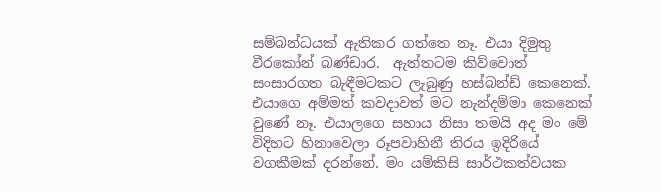සම්බන්ධයක් ඇතිකර ගත්තෙ නෑ. එයා දිමුතු වීරකෝන් බණ්ඩාර.  ඇත්තටම කිව්වොත් සංසාරගත බැඳීමටකට ලැබුණු හස්බන්ඩ් කෙනෙක්. එයාගෙ අම්මත් කවදාවත් මට නැන්දම්මා කෙනෙක් වුණේ නෑ. එයාලගෙ සහාය නිසා තමයි අද මං මේ විදිහට හිනාවෙලා රූපවාහිනී තිරය ඉදිරියේ වගකීමක් දරන්නේ. මං යම්කිසි සාර්ථකත්වයක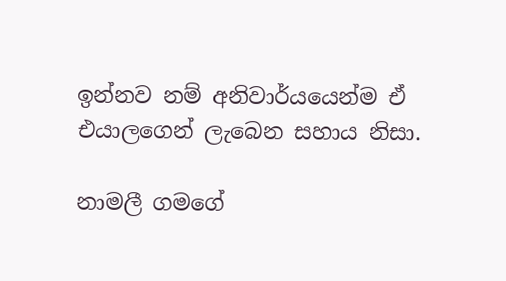ඉන්නව නම් අනිවාර්යයෙන්ම ඒ එයාලගෙන් ලැබෙන සහාය නිසා.

නාමලී ගමගේ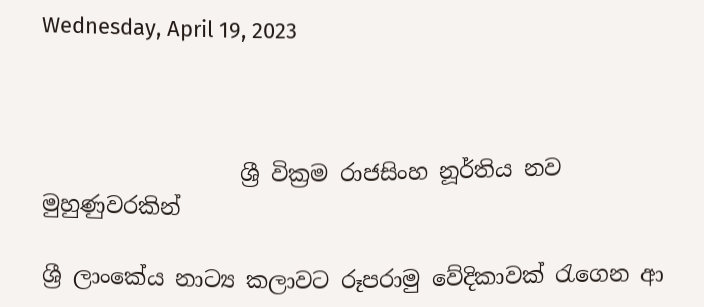Wednesday, April 19, 2023



                  ශ්‍රී වික්‍රම රාජසිංහ නූර්තිය නව මුහුණුවරකින්

ශ්‍රී ලාංකේය නාට්‍ය කලාවට රූපරාමු වේදිකාවක් රැගෙන ආ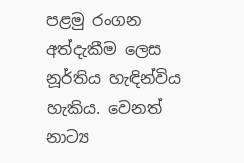පළමු රංගන අත්දැකීම ලෙස නූර්තිය හැඳින්විය හැකිය. වෙනත් නාට්‍ය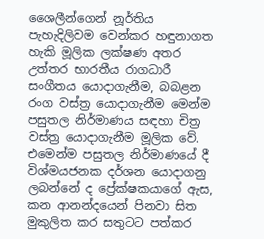ශෛලීන්ගෙන් නූර්තිය පැහැදිලිවම වෙන්කර හඳුනාගත හැකි මූලික ලක්ෂණ අතර උත්තර භාරතීය රාගධාරී සංගීතය යොදාගැනීම, බබළන රංග වස්ත්‍ර යොදාගැනීම මෙන්ම පසුතල නිර්මාණය සඳහා චිත්‍ර වස්ත්‍ර යොදාගැනීම මූලික වේ. එමෙන්ම පසුතල නිර්මාණයේ දී විශ්මයජනක දර්ශන යොදාගනු ලබන්නේ ද ප්‍රේක්ෂකයාගේ ඇස, කන ආනන්දයෙන් පිනවා සිත මුකුලිත කර සතුටට පත්කර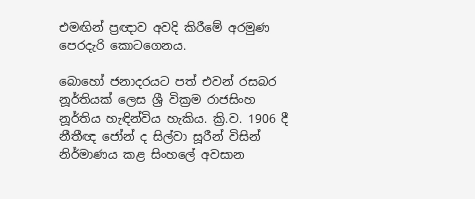එමඟින් ප්‍රඥාව අවදි කිරීමේ අරමුණ පෙරදැරි කොටගෙනය.

බොහෝ ජනාදරයට පත් එවන් රසබර නූර්තියක් ලෙස ශ්‍රී වික්‍රම රාජසිංහ නූර්තිය හැඳින්විය හැකිය. ක්‍රි.ව. 1906 දී නීතීඥ ජෝන් ද සිල්වා සූරීන් විසින් නිර්මාණය කළ සිංහලේ අවසාන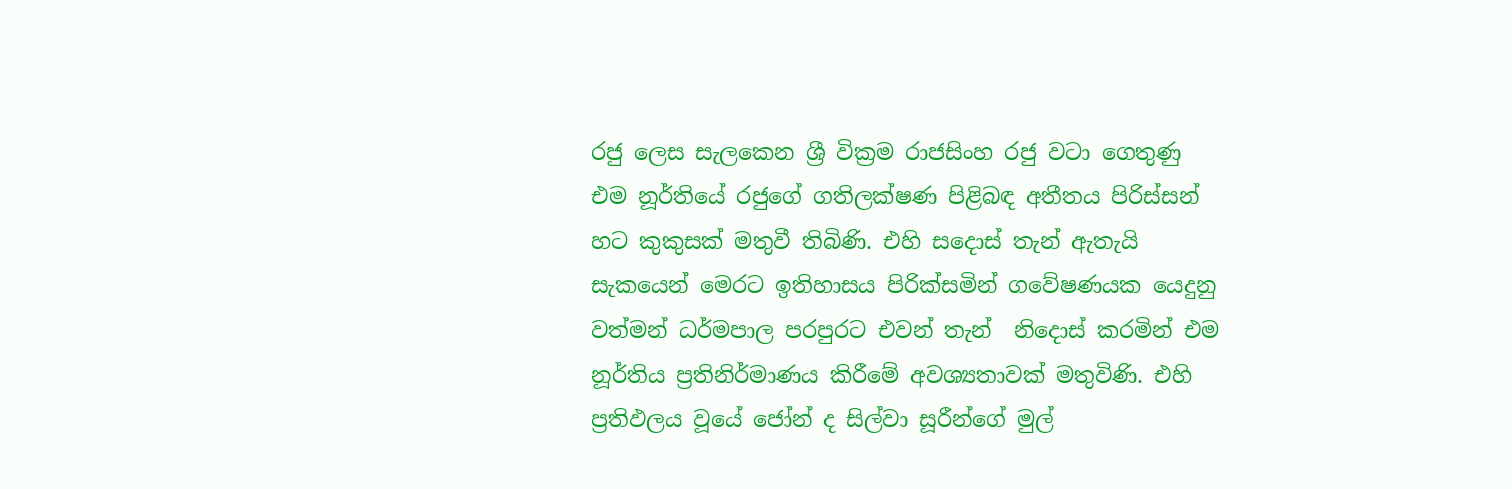රජු ලෙස සැලකෙන ශ්‍රී වික්‍රම රාජසිංහ රජු වටා ගෙතුණු එම නූර්තියේ රජුගේ ගතිලක්ෂණ පිළිබඳ අතීතය පිරිස්සන් හට කුකුසක් මතුවී තිබිණි. එහි සදොස් තැන් ඇතැයි සැකයෙන් මෙරට ඉතිහාසය පිරික්සමින් ගවේෂණයක යෙදුනු වත්මන් ධර්මපාල පරපුරට එවන් තැන්  නිදොස් කරමින් එම නූර්තිය ප්‍රතිනිර්මාණය කිරීමේ අවශ්‍යතාවක් මතුවිණි. එහි ප්‍රතිඵලය වූයේ ජෝන් ද සිල්වා සූරීන්ගේ මුල්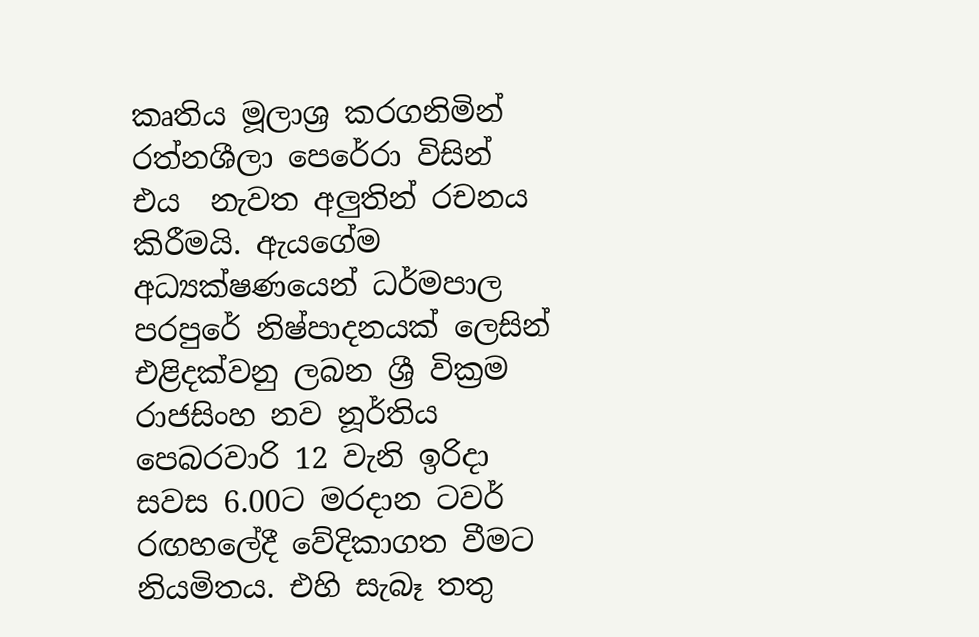කෘතිය මූලාශ්‍ර කරගනිමින් රත්නශීලා පෙරේරා විසින්  එය  නැවත අලුතින් රචනය කිරීමයි. ඇයගේම අධ්‍යක්ෂණයෙන් ධර්මපාල පරපුරේ නිෂ්පාදනයක් ලෙසින් එළිදක්වනු ලබන ශ්‍රී වික්‍රම රාජසිංහ නව නූර්තිය පෙබරවාරි 12 වැනි ඉරිදා සවස 6.00ට මරදාන ටවර් රඟහලේදී වේදිකාගත වීමට නියමිතය. එහි සැබෑ තතු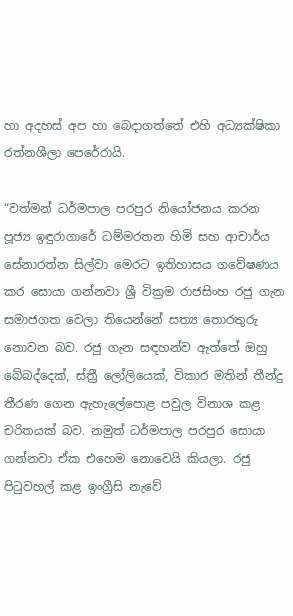හා අදහස් අප හා බෙදාගත්තේ එහි අධ්‍යක්ෂිකා රත්නශීලා පෙරේරායි.

“වත්මන් ධර්මපාල පරපුර නියෝජනය කරන පූජ්‍ය ඉඳුරාගාරේ ධම්මරතන හිමි සහ ආචාර්ය සේනාරත්න සිල්වා මෙරට ඉතිහාසය ගවේෂණය කර සොයා ගන්නවා ශ්‍රී වික්‍රම රාජසිංහ රජු ගැන සමාජගත වෙලා තියෙන්නේ සත්‍ය තොරතුරු නොවන බව. රජු ගැන සඳහන්ව ඇත්තේ ඔහු බේබද්දෙක්, ස්ත්‍රී ලෝලියෙක්, විකාර මතින් තීන්දු තීරණ ගෙන ඇහැලේපොළ පවුල විනාශ කළ චරිතයක් බව. නමුත් ධර්මපාල පරපුර සොයා ගන්නවා ඒක එහෙම නොවෙයි කියලා. රජු පිටුවහල් කළ ඉංග්‍රීසි නැවේ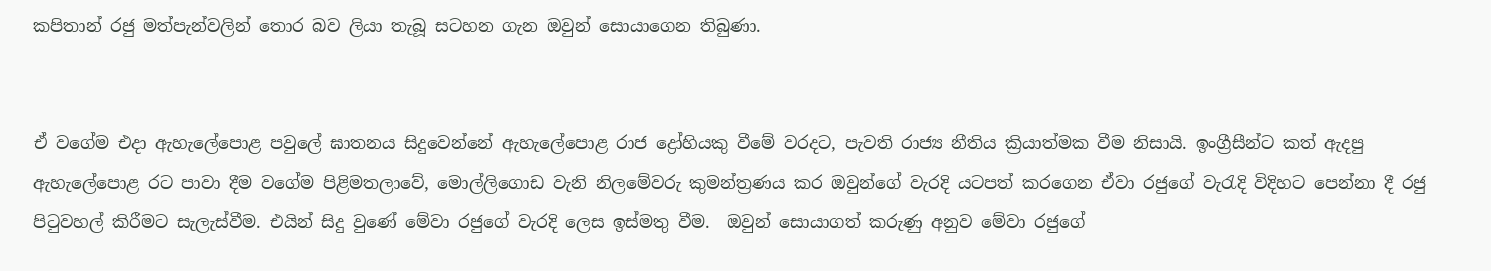කපිතාන් රජු මත්පැන්වලින් තොර බව ලියා තැබූ සටහන ගැන ඔවුන් සොයාගෙන තිබුණා.


ඒ වගේම එදා ඇහැලේපොළ පවුලේ ඝාතනය සිදුවෙන්නේ ඇහැලේපොළ රාජ ද්‍රෝහියකු වීමේ වරදට, පැවති රාජ්‍ය නීතිය ක්‍රියාත්මක වීම නිසායි. ඉංග්‍රීසීන්ට කත් ඇදපු ඇහැලේපොළ රට පාවා දීම වගේම පිළිමතලාවේ, මොල්ලිගොඩ වැනි නිලමේවරු කුමන්ත්‍රණය කර ඔවුන්ගේ වැරදි යටපත් කරගෙන ඒවා රජුගේ වැරැදි විදිහට පෙන්නා දී රජු පිටුවහල් කිරීමට සැලැස්වීම. එයින් සිදු වුණේ මේවා රජුගේ වැරදි ලෙස ඉස්මතු වීම.  ඔවුන් සොයාගත් කරුණු අනුව මේවා රජුගේ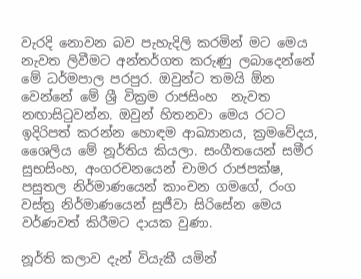වැරදි නොවන බව පැහැදිලි කරමින් මට මෙය නැවත ලිවීමට අන්තර්ගත කරුණු ලබාදෙන්නේ මේ ධර්මපාල පරපුර. ඔවුන්ට තමයි ඕන වෙන්නේ මේ ශ්‍රී වික්‍රම රාජසිංහ  නැවත නඟාසිටුවන්න. ඔවුන් හිතනවා මෙය රටට ඉදිරිපත් කරන්න හොඳම ආඛ්‍යානය, ක්‍රමවේදය, ශෛලිය මේ නූර්තිය කියලා. සංගීතයෙන් සමීර සුභසිංහ, අංගරචනයෙන් චාමර රාජපක්ෂ, පසුතල නිර්මාණයෙන් කාංචන ගමගේ, රංග වස්ත්‍ර නිර්මාණයෙන් සුජීවා සිරිසේන මෙය වර්ණවත් කිරීමට දායක වුණා.

නූර්ති කලාව දැන් වියැකී යමින්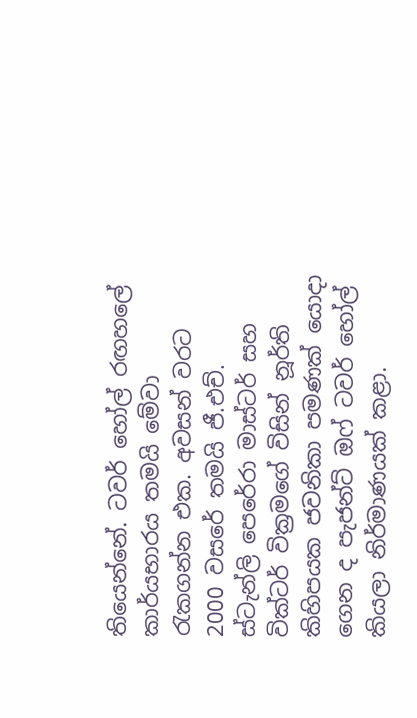තියෙන්නේ. ටවර් හෝල් රඟහලේ කාර්යභාරය තමයි මේවා රැකගන්න එක. අවසන් වරට 2000 වසරේ තමයි ජී.එච්. ස්ටැන්ලි පෙරේරා මාස්ටර් සහ වික්ටර් වික්‍රමගේ විසින් නූර්ති කිහිපයක ජවනිකා පමණක් යොදා ගෙන ද පැජන්ට් ඔෆ් ටවර් හෝල් කියලා නිර්මාණයක් කළා.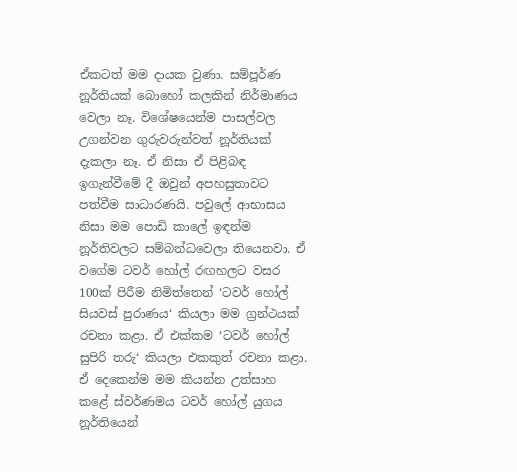ඒකටත් මම දායක වුණා. සම්පූර්ණ නූර්තියක් බොහෝ කලකින් නිර්මාණය වෙලා නෑ. විශේෂයෙන්ම පාසල්වල උගන්වන ගුරුවරුන්වත් නූර්තියක් දැකලා නෑ. ඒ නිසා ඒ පිළිබඳ ඉගැන්වීමේ දී ඔවුන් අපහසුතාවට පත්වීම සාධාරණයි. පවුලේ ආභාසය නිසා මම පොඩි කාලේ ඉඳන්ම නූර්තිවලට සම්බන්ධවෙලා තියෙනවා. ඒ වගේම ටවර් හෝල් රඟහලට වසර 100ක් පිරීම නිමිත්තෙන් ‘ටවර් හෝල් සියවස් පුරාණය‘ කියලා මම ග්‍රන්ථයක් රචනා කළා. ඒ එක්කම ‘ටවර් හෝල් සුපිරි තරු‘ කියලා එකකුත් රචනා කළා. ඒ දෙකෙන්ම මම කියන්න උත්සාහ කළේ ස්වර්ණමය ටවර් හෝල් යුගය නූර්තියෙන්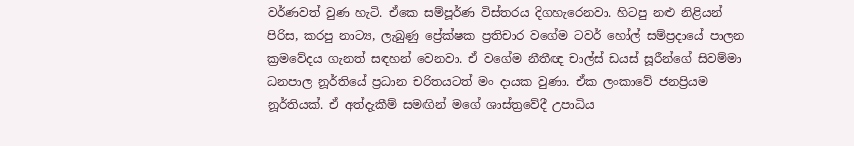වර්ණවත් වුණ හැටි. ඒකෙ සම්පූර්ණ විස්තරය දිගහැරෙනවා. හිටපු නළු නිළියන් පිරිස, කරපු නාට්‍ය, ලැබුණු ප්‍රේක්ෂක ප්‍රතිචාර වගේම ටවර් හෝල් සම්ප්‍රදායේ පාලන ක්‍රමවේදය ගැනත් සඳහන් වෙනවා. ඒ වගේම නීතීඥ චාල්ස් ඩයස් සූරීන්ගේ සිවම්මා ධනපාල නූර්තියේ ප්‍රධාන චරිතයටත් මං දායක වුණා. ඒක ලංකාවේ ජනප්‍රියම නූර්තියක්. ඒ අත්දැකීම් සමඟින් මගේ ශාස්ත්‍රවේදී උපාධිය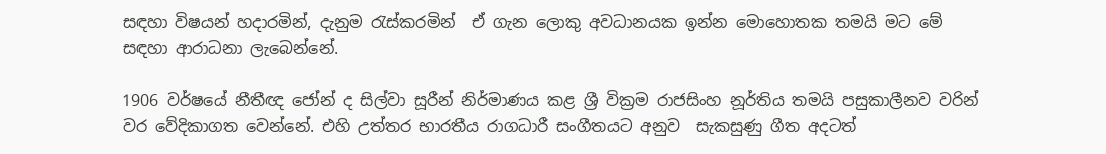සඳහා විෂයන් හදාරමින්, දැනුම රැස්කරමින්  ඒ ගැන ලොකු අවධානයක ඉන්න මොහොතක තමයි මට මේ සඳහා ආරාධනා ලැබෙන්නේ.

1906 වර්ෂයේ නීතීඥ ජෝන් ද සිල්වා සූරීන් නිර්මාණය කළ ශ්‍රී වික්‍රම රාජසිංහ නූර්තිය තමයි පසුකාලීනව වරින් වර වේදිකාගත වෙන්නේ. එහි උත්තර භාරතීය රාගධාරී සංගීතයට අනුව  සැකසුණු ගීත අදටත්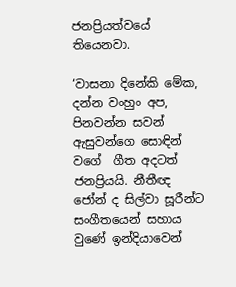ජනප්‍රියත්වයේ තියෙනවා.

‘වාසනා දිනේකි මේක, දන්න වංහුං අප, පිනවන්න සවන් ඇසුවන්ගෙ සොඳින් වගේ  ගීත අදටත් ජනප්‍රියයි. නීතීඥ ජෝන් ද සිල්වා සූරීන්ට සංගීතයෙන් සහාය වුණේ ඉන්දියාවෙන්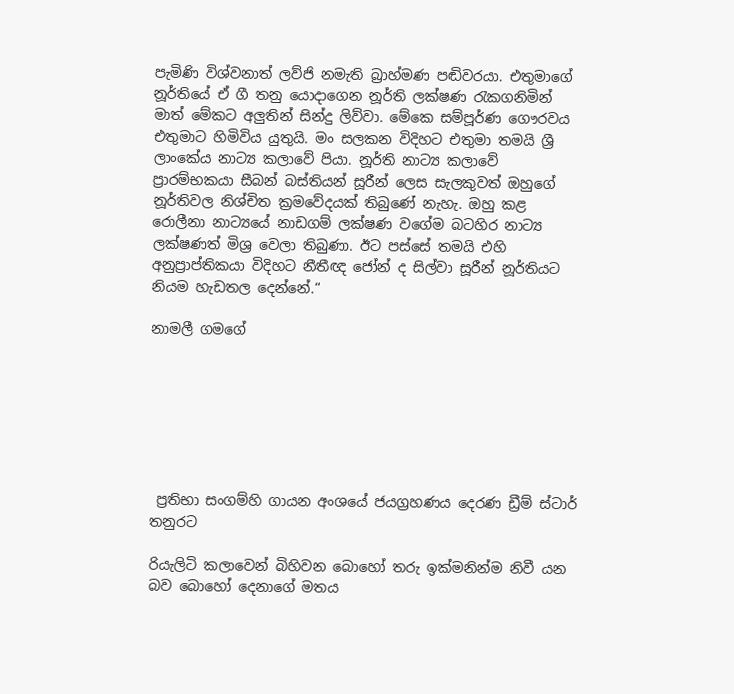පැමිණි විශ්වනාත් ලව්ජි නමැති බ්‍රාහ්මණ පඬිවරයා. එතුමාගේ නූර්තියේ ඒ ගී තනු යොදාගෙන නූර්ති ලක්ෂණ රැකගනිමින් මාත් මේකට අලුතින් සින්දු ලිව්වා. මේකෙ සම්පූර්ණ ගෞරවය එතුමාට හිමිවිය යුතුයි. මං සලකන විදිහට එතුමා තමයි ශ්‍රී ලාංකේය නාට්‍ය කලාවේ පියා. නූර්ති නාට්‍ය කලාවේ ප්‍රාරම්භකයා සීබන් බස්තියන් සූරීන් ලෙස සැලකුවත් ඔහුගේ නූර්තිවල නිශ්චිත ක්‍රමවේදයක් තිබුණේ නැහැ. ඔහු කළ රොලීනා නාට්‍යයේ නාඩගම් ලක්ෂණ වගේම බටහිර නාට්‍ය ලක්ෂණත් මිශ්‍ර වෙලා තිබුණා. ඊට පස්සේ තමයි එහි අනුප්‍රාප්තිකයා විදිහට නීතීඥ ජෝන් ද සිල්වා සූරීන් නූර්තියට නියම හැඩතල දෙන්නේ.“

නාමලී ගමගේ







 ප්‍රතිභා සංගම්හි ගායන අංශයේ ජයග්‍රහණය දෙරණ ඩ්‍රීම් ස්ටාර් තනුරට

රියැලිටි කලාවෙන් බිහිවන බොහෝ තරු ඉක්මනින්ම නිවී යන බව බොහෝ දෙනාගේ මතය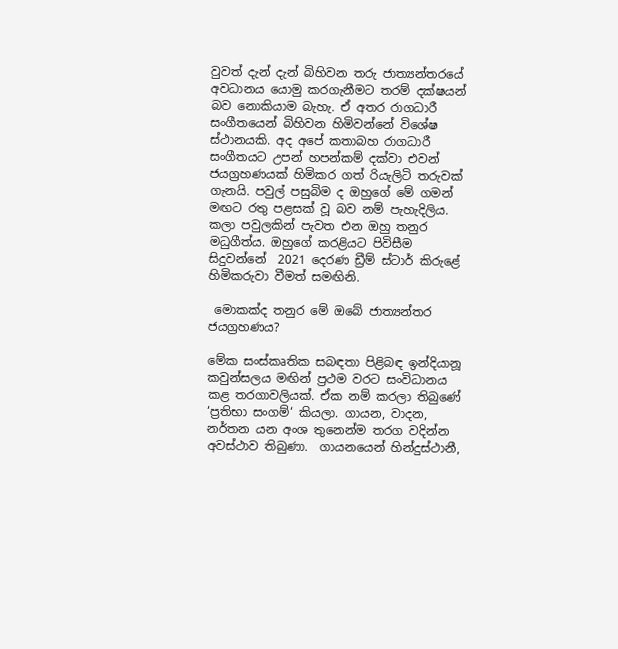වුවත් දැන් දැන් බිහිවන තරු ජාත්‍යන්තරයේ අවධානය යොමු කරගැනීමට තරම් දක්ෂයන් බව නොකියාම බැහැ. ඒ අතර රාගධාරී සංගීතයෙන් බිහිවන හිමිවන්නේ විශේෂ ස්ථානයකි. අද අපේ කතාබහ රාගධාරී සංගීතයට උපන් හපන්කම් දක්වා එවන් ජයග්‍රහණයක් හිමිකර ගත් රියැලිටි තරුවක් ගැනයි. පවුල් පසුබිම ද ඔහුගේ මේ ගමන් මඟට රතු පළසක් වූ බව නම් පැහැදිලිය. කලා පවුලකින් පැවත එන ඔහු තනුර මධුගීත්ය. ඔහුගේ කරළියට පිවිසීම සිදුවන්නේ  2021 දෙරණ ඩ්‍රීම් ස්ටාර් කිරුළේ හිමිකරුවා වීමත් සමඟිනි.

 මොකක්ද තනුර මේ ඔබේ ජාත්‍යන්තර ජයග්‍රහණය?

මේක සංස්කෘතික සබඳතා පිළිබඳ ඉන්දියානූ කවුන්සලය මඟින් ප්‍රථම වරට සංවිධානය කළ තරගාවලියක්. ඒක නම් කරලා තිබුණේ ‘ප්‍රතිභා සංගම්‘ කියලා. ගායන, වාදන, නර්තන යන අංශ තුනෙන්ම තරග වදින්න අවස්ථාව තිබුණා.  ගායනයෙන් හින්දුස්ථානී,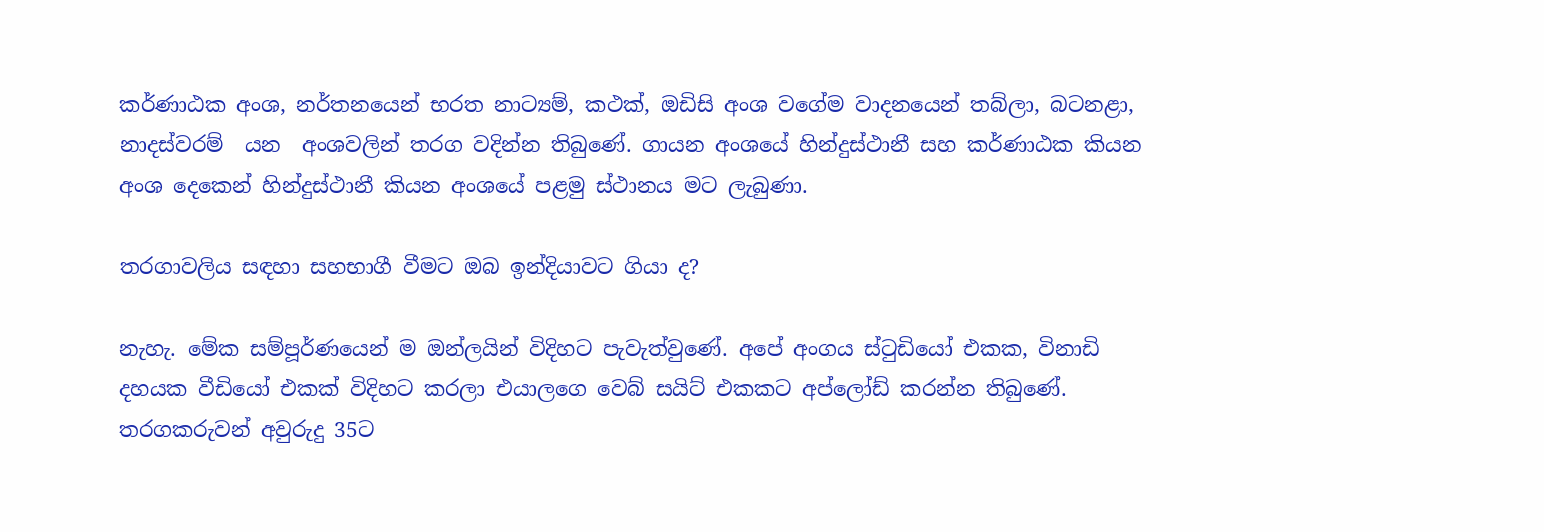කර්ණාඨක අංශ, නර්තනයෙන් භරත නාට්‍යම්, කථක්, ඔඩිසි අංශ වගේම වාදනයෙන් තබ්ලා, බටනළා, නාදස්වරම්  යන  අංශවලින් තරග වදින්න තිබුණේ. ගායන අංශයේ හින්දුස්ථානී සහ කර්ණාඨක කියන අංශ දෙකෙන් හින්දුස්ථානී කියන අංශයේ පළමු ස්ථානය මට ලැබුණා.

තරගාවලිය සඳහා සහභාගී වීමට ඔබ ඉන්දියාවට ගියා ද?

නැහැ. මේක සම්පූර්ණයෙන් ම ඔන්ලයින් විදිහට පැවැත්වුණේ. අපේ අංගය ස්ටුඩියෝ එකක, විනාඩි දහයක වීඩියෝ එකක් විදිහට කරලා එයාලගෙ වෙබ් සයිට් එකකට අප්ලෝඩ් කරන්න තිබුණේ. තරගකරුවන් අවුරුදු 35ට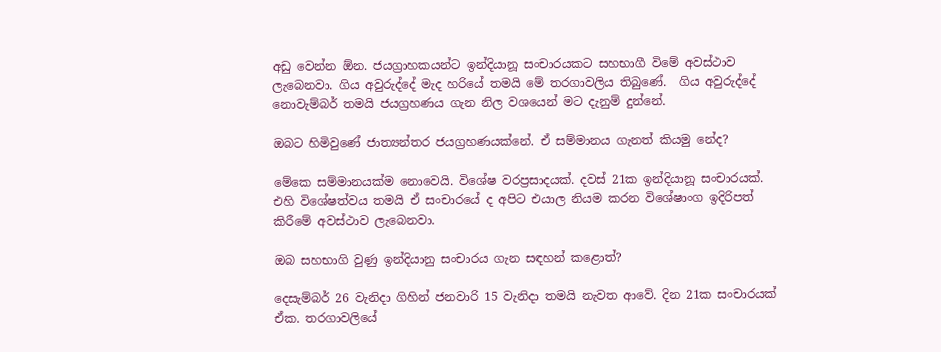අඩු වෙන්න ඕන. ජයග්‍රාහකයන්ට ඉන්දියානූ සංචාරයකට සහභාගී විමේ අවස්ථාව ලැබෙනවා. ගිය අවුරුද්දේ මැද හරියේ තමයි මේ තරගාවලිය තිබුණේ.  ගිය අවුරුද්දේ නොවැම්බර් තමයි ජයග්‍රහණය ගැන නිල වශයෙන් මට දැනුම් දුන්නේ.

ඔබට හිමිවුණේ ජාත්‍යන්තර ජයග්‍රහණයක්නේ. ඒ සම්මානය ගැනත් කියමු නේද?

මේකෙ සම්මානයක්ම නොවෙයි. විශේෂ වරප්‍රසාදයක්. දවස් 21ක ඉන්දියානූ සංචාරයක්. එහි විශේෂත්වය තමයි ඒ සංචාරයේ ද අපිට එයාල නියම කරන විශේෂාංග ඉදිරිපත් කිරීමේ අවස්ථාව ලැබෙනවා.

ඔබ සහභාගි වුණු ඉන්දියානු සංචාරය ගැන සඳහන් කළොත්?

දෙසැම්බර් 26 වැනිදා ගිහින් ජනවාරි 15 වැනිදා තමයි නැවත ආවේ. දින 21ක සංචාරයක් ඒක. තරගාවලියේ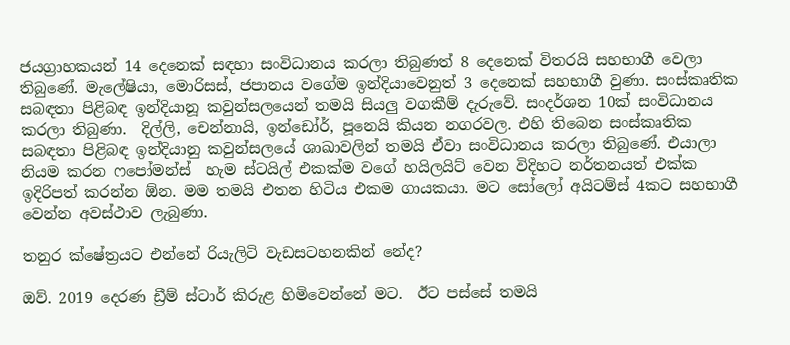ජයග්‍රාහකයන් 14 දෙනෙක් සඳහා සංවිධානය කරලා තිබුණත් 8 දෙනෙක් විතරයි සහභාගී වෙලා තිබුණේ. මැලේෂියා, මොරිසස්, ජපානය වගේම ඉන්දියාවෙනුත් 3 දෙනෙක් සහභාගී වුණා. සංස්කෘතික සබඳතා පිළිබඳ ඉන්දියානූ කවුන්සලයෙන් තමයි සියලු වගකීම් දැරුවේ. සංදර්ශන 10ක් සංවිධානය කරලා තිබුණා.  දිල්ලි, චෙන්නායි, ඉන්ඩෝර්, පූනෙයි කියන නගරවල. එහි තිබෙන සංස්කෘතික සබඳතා පිළිබඳ ඉන්දියානු කවුන්සලයේ ශාඛාවලින් තමයි ඒවා සංවිධානය කරලා තිබුණේ. එයාලා නියම කරන ෆපෝමන්ස්  හැම ස්ටයිල් එකක්ම වගේ හයිලයිට් වෙන විදිහට නර්තනයත් එක්ක ඉදිරිපත් කරන්න ඕන. මම තමයි එතන හිටිය එකම ගායකයා. මට සෝලෝ අයිටම්ස් 4කට සහභාගී වෙන්න අවස්ථාව ලැබුණා.

තනුර ක්ෂේත්‍රයට එන්නේ රියැලිටි වැඩසටහනකින් නේද?

ඔව්. 2019 දෙරණ ඩ්‍රීම් ස්ටාර් කිරුළ හිමිවෙන්නේ මට.  ඊට පස්සේ තමයි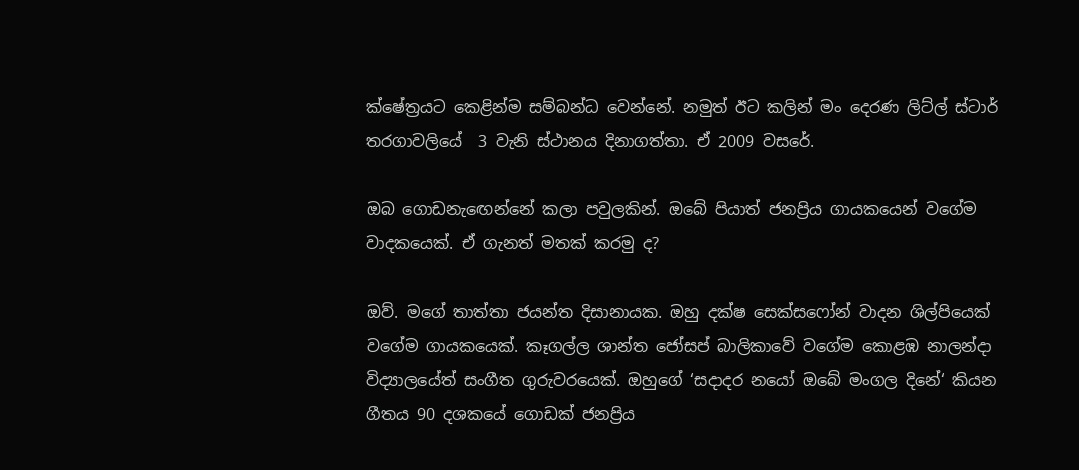ක්ෂේත්‍රයට කෙළින්ම සම්බන්ධ වෙන්නේ. නමුත් ඊට කලින් මං දෙරණ ලිට්ල් ස්ටාර් තරගාවලියේ  3 වැනි ස්ථානය දිනාගත්තා. ඒ 2009 වසරේ.

ඔබ ගොඩනැඟෙන්නේ කලා පවුලකින්. ඔබේ පියාත් ජනප්‍රිය ගායකයෙන් වගේම වාදකයෙක්. ඒ ගැනත් මතක් කරමු ද?

ඔව්. මගේ තාත්තා ජයන්ත දිසානායක. ඔහු දක්ෂ සෙක්සෆෝන් වාදන ශිල්පියෙක් වගේම ගායකයෙක්. කෑගල්ල ශාන්ත ජෝසප් බාලිකාවේ වගේම කොළඹ නාලන්දා විද්‍යාලයේත් සංගීත ගුරුවරයෙක්. ඔහුගේ ‘සදාදර නයෝ ඔබේ මංගල දිනේ‘ කියන ගීතය 90 දශකයේ ගොඩක් ජනප්‍රිය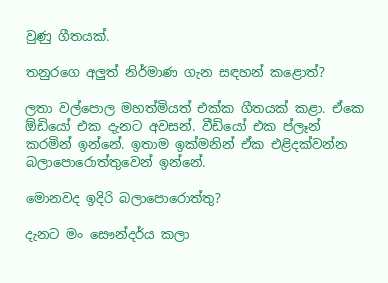වුණු ගීතයක්.

තනුරගෙ අලුත් නිර්මාණ ගැන සඳහන් කළොත්?

ලතා වල්පොල මහත්මියත් එක්ක ගීතයක් කළා. ඒකෙ ඕඩියෝ එක දැනට අවසන්. වීඩියෝ එක ප්ලෑන් කරමින් ඉන්නේ. ඉතාම ඉක්මනින් ඒක එළිදක්වන්න බලාපොරොත්තුවෙන් ඉන්නේ.

මොනවද ඉදිරි බලාපොරොත්තු?

දැනට මං සෞන්දර්ය කලා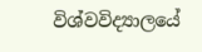විශ්වවිද්‍යාලයේ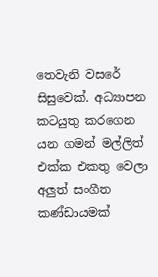තෙවැනි වසරේ සිසුවෙක්. අධ්‍යාපන කටයුතු කරගෙන යන ගමන් මල්ලිත් එක්ක එකතු වෙලා අලුත් සංගීත කණ්ඩායමක්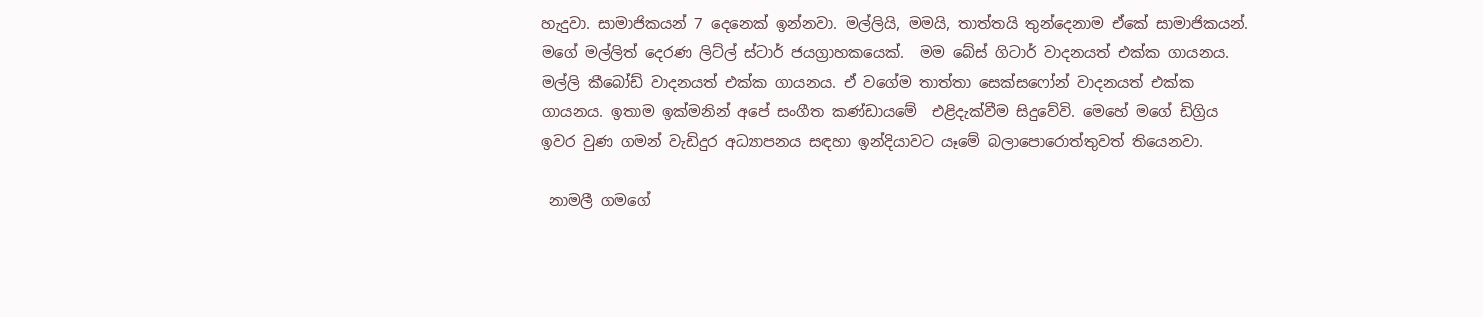හැදුවා. සාමාජිකයන් 7 දෙනෙක් ඉන්නවා. මල්ලියි, මමයි, තාත්තයි තුන්දෙනාම ඒකේ සාමාජිකයන්. මගේ මල්ලිත් දෙරණ ලිට්ල් ස්ටාර් ජයග්‍රාහකයෙක්.  මම බේස් ගිටාර් වාදනයත් එක්ක ගායනය. මල්ලි කීබෝඩ් වාදනයත් එක්ක ගායනය. ඒ වගේම තාත්තා සෙක්සෆෝන් වාදනයත් එක්ක ගායනය. ඉතාම ඉක්මනින් අපේ සංගීත කණ්ඩායමේ  එළිදැක්වීම සිදුවේවි. මෙහේ මගේ ඩිග්‍රිය ඉවර වුණ ගමන් වැඩිදුර අධ්‍යාපනය සඳහා ඉන්දියාවට යෑමේ බලාපොරොත්තුවත් තියෙනවා.

 නාමලී ගමගේ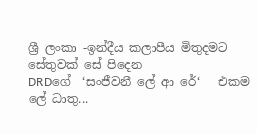ශ්‍රී ලංකා -ඉන්දීය කලාපීය මිතුදමට සේතුවක් සේ පිදෙන                                      DRDගේ  ‘සංජීවනී ලේ ආ රේ‘   එකම ලේ ධාතු...